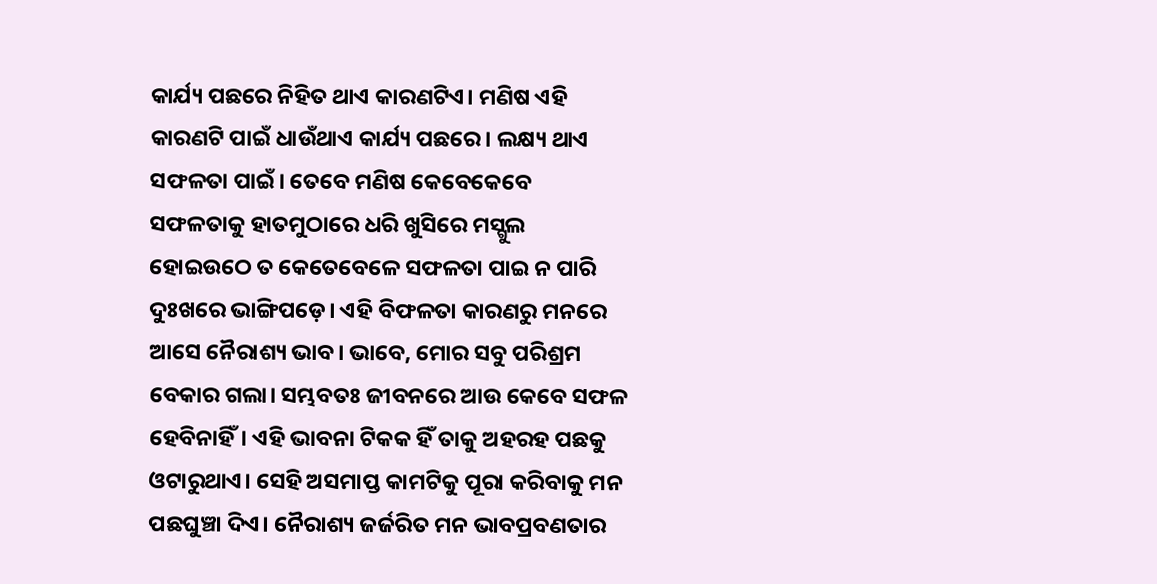କାର୍ଯ୍ୟ ପଛରେ ନିହିତ ଥାଏ କାରଣଟିଏ। ମଣିଷ ଏହି କାରଣଟି ପାଇଁ ଧାଉଁଥାଏ କାର୍ଯ୍ୟ ପଛରେ। ଲକ୍ଷ୍ୟ ଥାଏ ସଫଳତା ପାଇଁ। ତେବେ ମଣିଷ କେବେକେବେ ସଫଳତାକୁ ହାତମୁଠାରେ ଧରି ଖୁସିରେ ମସ୍ଗୁଲ ହୋଇଉଠେ ତ କେତେବେଳେ ସଫଳତା ପାଇ ନ ପାରି ଦୁଃଖରେ ଭାଙ୍ଗିପଡ଼େ। ଏହି ବିଫଳତା କାରଣରୁ ମନରେ ଆସେ ନୈରାଶ୍ୟ ଭାବ। ଭାବେ, ମୋର ସବୁ ପରିଶ୍ରମ ବେକାର ଗଲା। ସମ୍ଭବତଃ ଜୀବନରେ ଆଉ କେବେ ସଫଳ ହେବିନାହିଁ। ଏହି ଭାବନା ଟିକକ ହିଁ ତାକୁ ଅହରହ ପଛକୁ ଓଟାରୁଥାଏ। ସେହି ଅସମାପ୍ତ କାମଟିକୁ ପୂରା କରିବାକୁ ମନ ପଛଘୁଞ୍ଚା ଦିଏ। ନୈରାଶ୍ୟ ଜର୍ଜରିତ ମନ ଭାବପ୍ରବଣତାର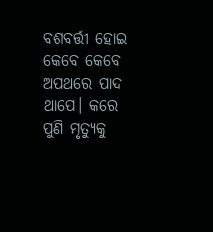ବଶବର୍ତ୍ତୀ ହୋଇ କେବେ କେବେ ଅପଥରେ ପାଦ ଥାପେ। କରେ ପୁଣି ମୃତ୍ୟୁକୁ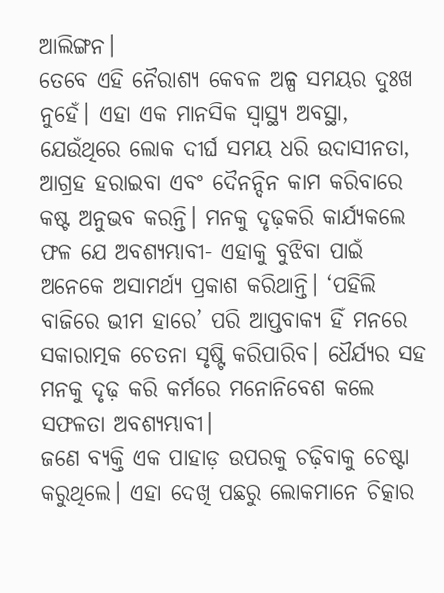ଆଲିଙ୍ଗନ।
ତେବେ ଏହି ନୈରାଶ୍ୟ କେବଳ ଅଳ୍ପ ସମୟର ଦୁଃଖ ନୁହେଁ। ଏହା ଏକ ମାନସିକ ସ୍ବାସ୍ଥ୍ୟ ଅବସ୍ଥା, ଯେଉଁଥିରେ ଲୋକ ଦୀର୍ଘ ସମୟ ଧରି ଉଦାସୀନତା, ଆଗ୍ରହ ହରାଇବା ଏବଂ ଦୈନନ୍ଦିନ କାମ କରିବାରେ କଷ୍ଟ ଅନୁଭବ କରନ୍ତି। ମନକୁ ଦୃଢ଼କରି କାର୍ଯ୍ୟକଲେ ଫଳ ଯେ ଅବଶ୍ୟମ୍ଭାବୀ- ଏହାକୁ ବୁଝିବା ପାଇଁ ଅନେକେ ଅସାମର୍ଥ୍ୟ ପ୍ରକାଶ କରିଥାନ୍ତି। ‘ପହିଲି ବାଜିରେ ଭୀମ ହାରେ’ ପରି ଆପ୍ତବାକ୍ୟ ହିଁ ମନରେ ସକାରାତ୍ମକ ଚେତନା ସୃଷ୍ଟି କରିପାରିବ। ଧୈର୍ଯ୍ୟର ସହ ମନକୁ ଦୃଢ଼ କରି କର୍ମରେ ମନୋନିବେଶ କଲେ ସଫଳତା ଅବଶ୍ୟମ୍ଭାବୀ।
ଜଣେ ବ୍ୟକ୍ତି ଏକ ପାହାଡ଼ ଉପରକୁ ଚଢ଼ିବାକୁ ଚେଷ୍ଟା କରୁଥିଲେ। ଏହା ଦେଖି ପଛରୁ ଲୋକମାନେ ଚିତ୍କାର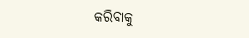କରିବାକୁ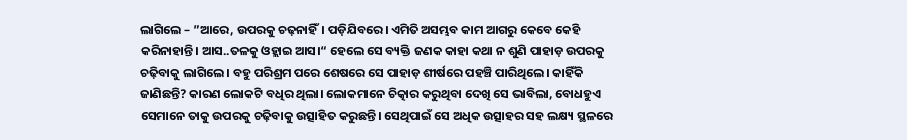ଲାଗିଲେ – ”ଆରେ, ଉପରକୁ ଚଢ଼ନାହିଁ। ପଡ଼ିଯିବରେ। ଏମିତି ଅସମ୍ଭବ କାମ ଆଗରୁ କେବେ କେହି କରିନାହାନ୍ତି। ଆସ..ତଳକୁ ଓହ୍ଲାଇ ଆସ।“ ହେଲେ ସେ ବ୍ୟକ୍ତି ଜଣକ କାହା କଥା ନ ଶୁଣି ପାହାଡ଼ ଉପରକୁ ଚଢ଼ିବାକୁ ଲାଗିଲେ। ବହୁ ପରିଶ୍ରମ ପରେ ଶେଷରେ ସେ ପାହାଡ଼ ଶୀର୍ଷରେ ପହଞ୍ଚି ପାରିଥିଲେ। କାହିଁକି ଜାଣିଛନ୍ତି? କାରଣ ଲୋକଟି ବଧିର ଥିଲା। ଲୋକମାନେ ଚିତ୍କାର କରୁଥିବା ଦେଖି ସେ ଭାବିଲା, ବୋଧହୁଏ ସେମାନେ ତାକୁ ଉପରକୁ ଚଢ଼ିବାକୁ ଉତ୍ସାହିତ କରୁଛନ୍ତି। ସେଥିପାଇଁ ସେ ଅଧିକ ଉତ୍ସାହର ସହ ଲକ୍ଷ୍ୟ ସ୍ଥଳରେ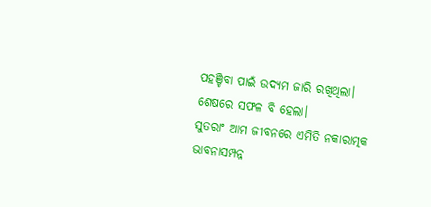ପହଞ୍ଚିବା ପାଇଁ ଉଦ୍ୟମ ଜାରି ରଖିଥିଲା। ଶେଷରେ ସଫଳ ବି ହେଲା।
ସୁତରାଂ ଆମ ଜୀବନରେ ଏମିତି ନକାରାତ୍ମକ ଭାବନାସମ୍ପନ୍ନ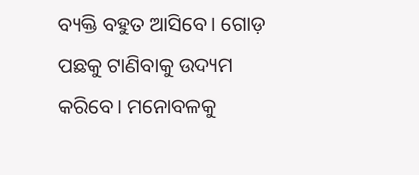ବ୍ୟକ୍ତି ବହୁତ ଆସିବେ। ଗୋଡ଼ ପଛକୁ ଟାଣିବାକୁ ଉଦ୍ୟମ କରିବେ। ମନୋବଳକୁ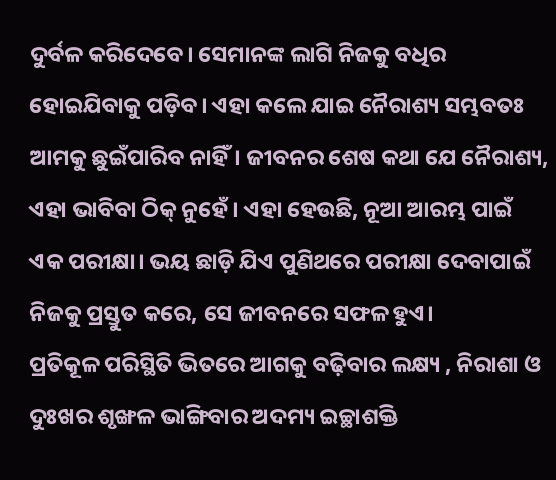ଦୁର୍ବଳ କରିଦେବେ। ସେମାନଙ୍କ ଲାଗି ନିଜକୁ ବଧିର ହୋଇଯିବାକୁ ପଡ଼ିବ। ଏହା କଲେ ଯାଇ ନୈରାଶ୍ୟ ସମ୍ଭବତଃ ଆମକୁ ଛୁଇଁପାରିବ ନାହିଁ। ଜୀବନର ଶେଷ କଥା ଯେ ନୈରାଶ୍ୟ, ଏହା ଭାବିବା ଠିକ୍ ନୁହେଁ। ଏହା ହେଉଛି, ନୂଆ ଆରମ୍ଭ ପାଇଁ ଏକ ପରୀକ୍ଷା। ଭୟ ଛାଡ଼ି ଯିଏ ପୁଣିଥରେ ପରୀକ୍ଷା ଦେବାପାଇଁ ନିଜକୁ ପ୍ରସ୍ତୁତ କରେ, ସେ ଜୀବନରେ ସଫଳ ହୁଏ।
ପ୍ରତିକୂଳ ପରିସ୍ଥିତି ଭିତରେ ଆଗକୁ ବଢ଼ିବାର ଲକ୍ଷ୍ୟ , ନିରାଶା ଓ ଦୁଃଖର ଶୃଙ୍ଖଳ ଭାଙ୍ଗିବାର ଅଦମ୍ୟ ଇଚ୍ଛାଶକ୍ତି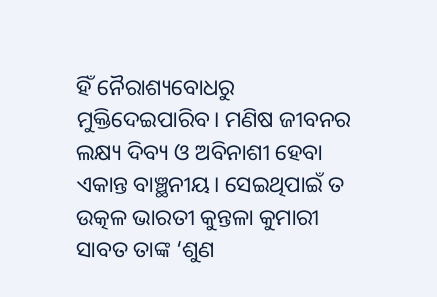ହିଁ ନୈରାଶ୍ୟବୋଧରୁ ମୁକ୍ତିଦେଇପାରିବ। ମଣିଷ ଜୀବନର ଲକ୍ଷ୍ୟ ଦିବ୍ୟ ଓ ଅବିନାଶୀ ହେବା ଏକାନ୍ତ ବାଞ୍ଛନୀୟ। ସେଇଥିପାଇଁ ତ ଉତ୍କଳ ଭାରତୀ କୁନ୍ତଳା କୁମାରୀ ସାବତ ତାଙ୍କ ‘ଶୁଣ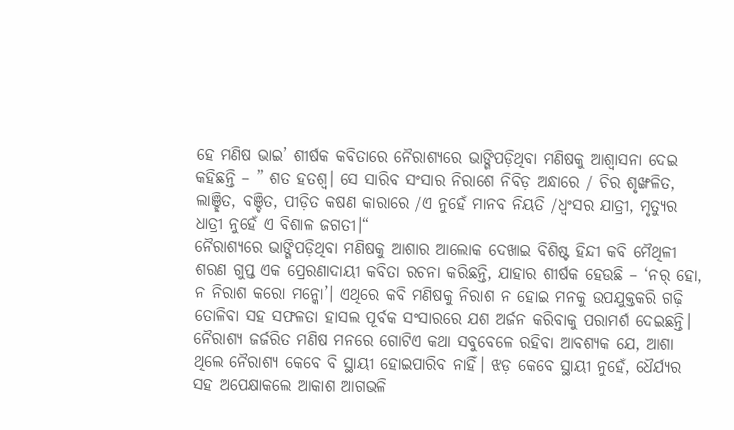ହେ ମଣିଷ ଭାଇ’ ଶୀର୍ଷକ କବିତାରେ ନୈରାଶ୍ୟରେ ଭାଙ୍ଗିପଡ଼ିଥିବା ମଣିଷକୁ ଆଶ୍ୱାସନା ଦେଇ କହିଛନ୍ତି – ” ଶତ ହତଶ୍ୱ। ସେ ସାରିବ ସଂସାର ନିରାଶେ ନିବିଡ଼ ଅନ୍ଧାରେ / ଚିର ଶୃଙ୍ଖଳିତ, ଲାଞ୍ଛିତ, ବଞ୍ଚିତ, ପୀଡ଼ିତ କଷଣ କାରାରେ /ଏ ନୁହେଁ ମାନବ ନିୟତି /ଧ୍ୱଂସର ଯାତ୍ରୀ, ମୃତ୍ୟୁର ଧାତ୍ରୀ ନୁହେଁ ଏ ବିଶାଳ ଜଗତୀ।“
ନୈରାଶ୍ୟରେ ଭାଙ୍ଗିପଡ଼ିଥିବା ମଣିଷକୁ ଆଶାର ଆଲୋକ ଦେଖାଇ ବିଶିଷ୍ଟ ହିନ୍ଦୀ କବି ମୈଥିଳୀ ଶରଣ ଗୁପ୍ତ ଏକ ପ୍ରେରଣାଦାୟୀ କବିତା ରଚନା କରିଛନ୍ତି, ଯାହାର ଶୀର୍ଷକ ହେଉଛି – ‘ନର୍ ହୋ, ନ ନିରାଶ କରୋ ମନ୍କୋ’। ଏଥିରେ କବି ମଣିଷକୁ ନିରାଶ ନ ହୋଇ ମନକୁ ଉପଯୁକ୍ତକରି ଗଢ଼ି ତୋଳିବା ସହ ସଫଳତା ହାସଲ ପୂର୍ବକ ସଂସାରରେ ଯଶ ଅର୍ଜନ କରିବାକୁ ପରାମର୍ଶ ଦେଇଛନ୍ତି।
ନୈରାଶ୍ୟ ଜର୍ଜରିତ ମଣିଷ ମନରେ ଗୋଟିଏ କଥା ସବୁବେଳେ ରହିବା ଆବଶ୍ୟକ ଯେ, ଆଶା ଥିଲେ ନୈରାଶ୍ୟ କେବେ ବି ସ୍ଥାୟୀ ହୋଇପାରିବ ନାହିଁ। ଝଡ଼ କେବେ ସ୍ଥାୟୀ ନୁହେଁ, ଧୈର୍ଯ୍ୟର ସହ ଅପେକ୍ଷାକଲେ ଆକାଶ ଆଗଭଳି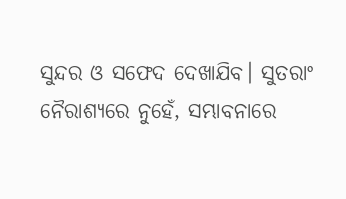ସୁନ୍ଦର ଓ ସଫେଦ ଦେଖାଯିବ। ସୁତରାଂ ନୈରାଶ୍ୟରେ ନୁହେଁ, ସମ୍ଭାବନାରେ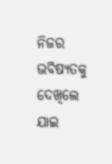ନିଜର ଭବିଷ୍ୟତକୁ ଦେଖିଲେ ଯାଇ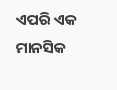ଏପରି ଏକ ମାନସିକ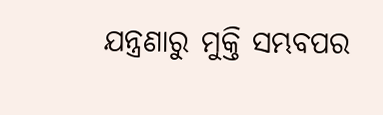ଯନ୍ତ୍ରଣାରୁ ମୁକ୍ତି ସମ୍ଭବପର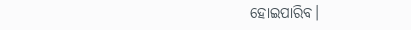ହୋଇପାରିବ।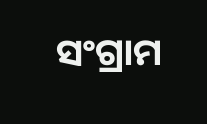ସଂଗ୍ରାମ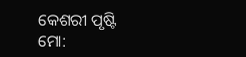କେଶରୀ ପୃଷ୍ଟି
ମୋ: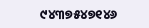୯୪୩୭୫୪୭୧୪୬